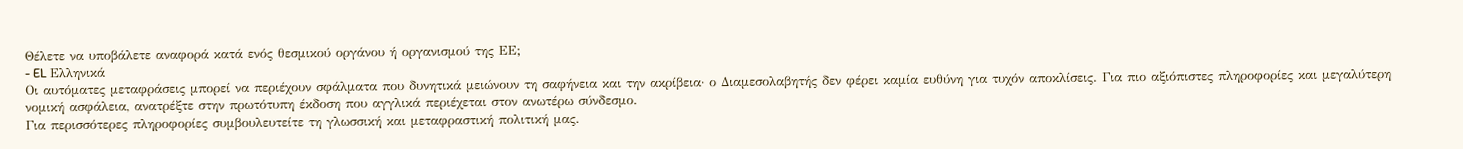Θέλετε να υποβάλετε αναφορά κατά ενός θεσμικού οργάνου ή οργανισμού της ΕΕ;
- EL Ελληνικά
Οι αυτόματες μεταφράσεις μπορεί να περιέχουν σφάλματα που δυνητικά μειώνουν τη σαφήνεια και την ακρίβεια· ο Διαμεσολαβητής δεν φέρει καμία ευθύνη για τυχόν αποκλίσεις. Για πιο αξιόπιστες πληροφορίες και μεγαλύτερη νομική ασφάλεια, ανατρέξτε στην πρωτότυπη έκδοση που αγγλικά περιέχεται στον ανωτέρω σύνδεσμο.
Για περισσότερες πληροφορίες συμβουλευτείτε τη γλωσσική και μεταφραστική πολιτική μας.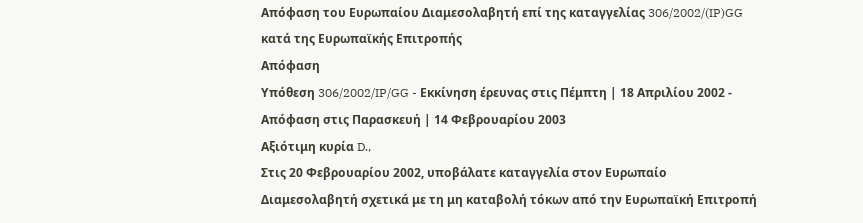Απόφαση του Ευρωπαίου Διαμεσολαβητή επί της καταγγελίας 306/2002/(IP)GG κατά της Ευρωπαϊκής Επιτροπής
Απόφαση
Υπόθεση 306/2002/IP/GG - Εκκίνηση έρευνας στις Πέμπτη | 18 Απριλίου 2002 - Απόφαση στις Παρασκευή | 14 Φεβρουαρίου 2003
Αξιότιμη κυρία D.,
Στις 20 Φεβρουαρίου 2002, υποβάλατε καταγγελία στον Ευρωπαίο Διαμεσολαβητή σχετικά με τη μη καταβολή τόκων από την Ευρωπαϊκή Επιτροπή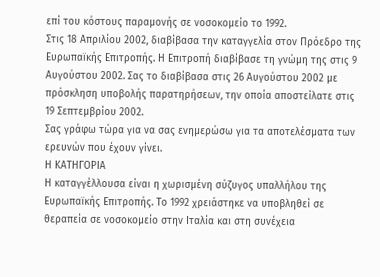επί του κόστους παραμονής σε νοσοκομείο το 1992.
Στις 18 Απριλίου 2002, διαβίβασα την καταγγελία στον Πρόεδρο της Ευρωπαϊκής Επιτροπής. Η Επιτροπή διαβίβασε τη γνώμη της στις 9 Αυγούστου 2002. Σας το διαβίβασα στις 26 Αυγούστου 2002 με πρόσκληση υποβολής παρατηρήσεων, την οποία αποστείλατε στις 19 Σεπτεμβρίου 2002.
Σας γράφω τώρα για να σας ενημερώσω για τα αποτελέσματα των ερευνών που έχουν γίνει.
Η ΚΑΤΗΓΟΡΙΑ
Η καταγγέλλουσα είναι η χωρισμένη σύζυγος υπαλλήλου της Ευρωπαϊκής Επιτροπής. Το 1992 χρειάστηκε να υποβληθεί σε θεραπεία σε νοσοκομείο στην Ιταλία και στη συνέχεια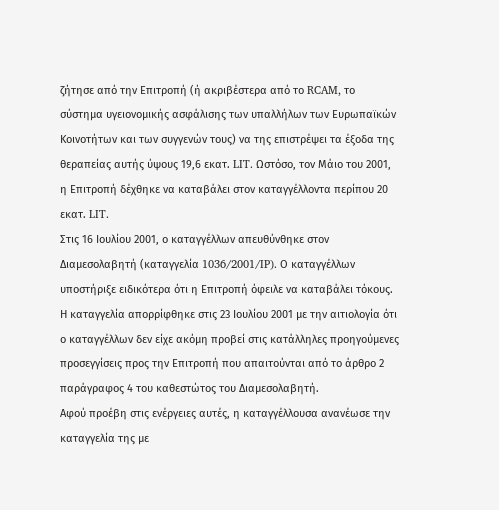ζήτησε από την Επιτροπή (ή ακριβέστερα από το RCAM, το σύστημα υγειονομικής ασφάλισης των υπαλλήλων των Ευρωπαϊκών Κοινοτήτων και των συγγενών τους) να της επιστρέψει τα έξοδα της θεραπείας αυτής ύψους 19,6 εκατ. LIT. Ωστόσο, τον Μάιο του 2001, η Επιτροπή δέχθηκε να καταβάλει στον καταγγέλλοντα περίπου 20 εκατ. LIT.
Στις 16 Ιουλίου 2001, ο καταγγέλλων απευθύνθηκε στον Διαμεσολαβητή (καταγγελία 1036/2001/IP). Ο καταγγέλλων υποστήριξε ειδικότερα ότι η Επιτροπή όφειλε να καταβάλει τόκους. Η καταγγελία απορρίφθηκε στις 23 Ιουλίου 2001 με την αιτιολογία ότι ο καταγγέλλων δεν είχε ακόμη προβεί στις κατάλληλες προηγούμενες προσεγγίσεις προς την Επιτροπή που απαιτούνται από το άρθρο 2 παράγραφος 4 του καθεστώτος του Διαμεσολαβητή.
Αφού προέβη στις ενέργειες αυτές, η καταγγέλλουσα ανανέωσε την καταγγελία της με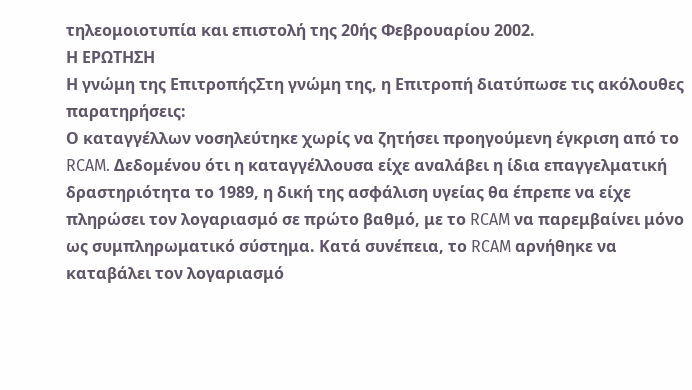τηλεομοιοτυπία και επιστολή της 20ής Φεβρουαρίου 2002.
Η ΕΡΩΤΗΣΗ
Η γνώμη της ΕπιτροπήςΣτη γνώμη της, η Επιτροπή διατύπωσε τις ακόλουθες παρατηρήσεις:
Ο καταγγέλλων νοσηλεύτηκε χωρίς να ζητήσει προηγούμενη έγκριση από το RCAM. Δεδομένου ότι η καταγγέλλουσα είχε αναλάβει η ίδια επαγγελματική δραστηριότητα το 1989, η δική της ασφάλιση υγείας θα έπρεπε να είχε πληρώσει τον λογαριασμό σε πρώτο βαθμό, με το RCAM να παρεμβαίνει μόνο ως συμπληρωματικό σύστημα. Κατά συνέπεια, το RCAM αρνήθηκε να καταβάλει τον λογαριασμό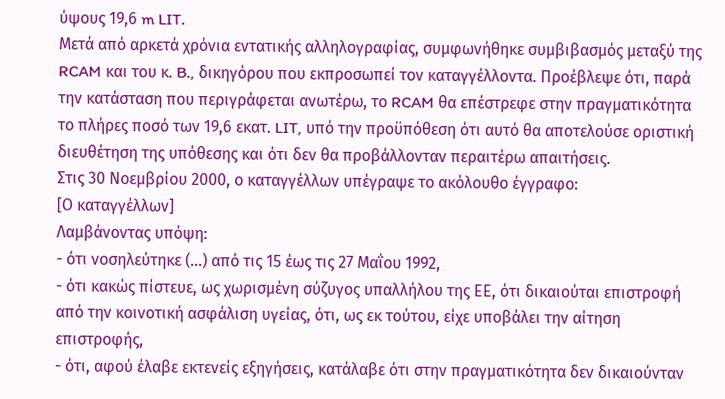ύψους 19,6 m LIT.
Μετά από αρκετά χρόνια εντατικής αλληλογραφίας, συμφωνήθηκε συμβιβασμός μεταξύ της RCAM και του κ. B., δικηγόρου που εκπροσωπεί τον καταγγέλλοντα. Προέβλεψε ότι, παρά την κατάσταση που περιγράφεται ανωτέρω, το RCAM θα επέστρεφε στην πραγματικότητα το πλήρες ποσό των 19,6 εκατ. LIT, υπό την προϋπόθεση ότι αυτό θα αποτελούσε οριστική διευθέτηση της υπόθεσης και ότι δεν θα προβάλλονταν περαιτέρω απαιτήσεις.
Στις 30 Νοεμβρίου 2000, ο καταγγέλλων υπέγραψε το ακόλουθο έγγραφο:
[Ο καταγγέλλων]
Λαμβάνοντας υπόψη:
- ότι νοσηλεύτηκε (...) από τις 15 έως τις 27 Μαΐου 1992,
- ότι κακώς πίστευε, ως χωρισμένη σύζυγος υπαλλήλου της ΕΕ, ότι δικαιούται επιστροφή από την κοινοτική ασφάλιση υγείας, ότι, ως εκ τούτου, είχε υποβάλει την αίτηση επιστροφής,
- ότι, αφού έλαβε εκτενείς εξηγήσεις, κατάλαβε ότι στην πραγματικότητα δεν δικαιούνταν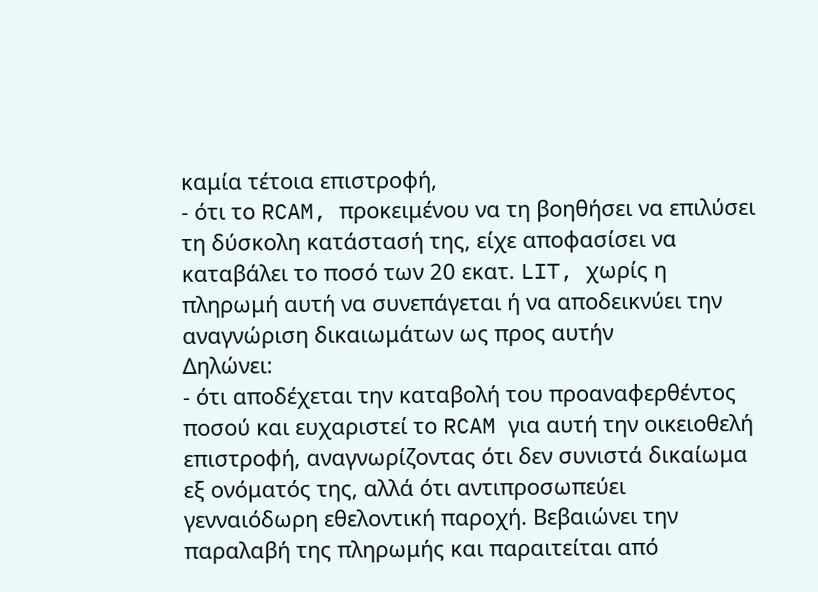καμία τέτοια επιστροφή,
- ότι το RCAM, προκειμένου να τη βοηθήσει να επιλύσει τη δύσκολη κατάστασή της, είχε αποφασίσει να καταβάλει το ποσό των 20 εκατ. LIT, χωρίς η πληρωμή αυτή να συνεπάγεται ή να αποδεικνύει την αναγνώριση δικαιωμάτων ως προς αυτήν
Δηλώνει:
- ότι αποδέχεται την καταβολή του προαναφερθέντος ποσού και ευχαριστεί το RCAM για αυτή την οικειοθελή επιστροφή, αναγνωρίζοντας ότι δεν συνιστά δικαίωμα εξ ονόματός της, αλλά ότι αντιπροσωπεύει γενναιόδωρη εθελοντική παροχή. Βεβαιώνει την παραλαβή της πληρωμής και παραιτείται από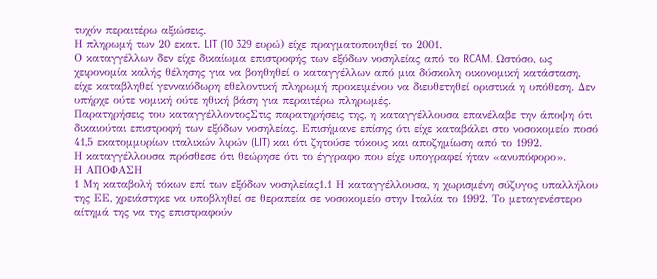τυχόν περαιτέρω αξιώσεις.
Η πληρωμή των 20 εκατ. LIT (10 329 ευρώ) είχε πραγματοποιηθεί το 2001.
Ο καταγγέλλων δεν είχε δικαίωμα επιστροφής των εξόδων νοσηλείας από το RCAM. Ωστόσο, ως χειρονομία καλής θέλησης για να βοηθηθεί ο καταγγέλλων από μια δύσκολη οικονομική κατάσταση, είχε καταβληθεί γενναιόδωρη εθελοντική πληρωμή προκειμένου να διευθετηθεί οριστικά η υπόθεση. Δεν υπήρχε ούτε νομική ούτε ηθική βάση για περαιτέρω πληρωμές.
Παρατηρήσεις του καταγγέλλοντοςΣτις παρατηρήσεις της, η καταγγέλλουσα επανέλαβε την άποψη ότι δικαιούται επιστροφή των εξόδων νοσηλείας. Επισήμανε επίσης ότι είχε καταβάλει στο νοσοκομείο ποσό 41,5 εκατομμυρίων ιταλικών λιρών (LIT) και ότι ζητούσε τόκους και αποζημίωση από το 1992.
Η καταγγέλλουσα πρόσθεσε ότι θεώρησε ότι το έγγραφο που είχε υπογραφεί ήταν «ανυπόφορο».
Η ΑΠΟΦΑΣΗ
1 Μη καταβολή τόκων επί των εξόδων νοσηλείας1.1 Η καταγγέλλουσα, η χωρισμένη σύζυγος υπαλλήλου της ΕΕ, χρειάστηκε να υποβληθεί σε θεραπεία σε νοσοκομείο στην Ιταλία το 1992. Το μεταγενέστερο αίτημά της να της επιστραφούν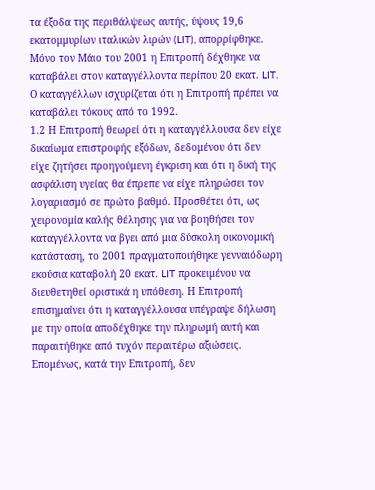τα έξοδα της περιθάλψεως αυτής, ύψους 19,6 εκατομμυρίων ιταλικών λιρών (LIT), απορρίφθηκε. Μόνο τον Μάιο του 2001 η Επιτροπή δέχθηκε να καταβάλει στον καταγγέλλοντα περίπου 20 εκατ. LIT. Ο καταγγέλλων ισχυρίζεται ότι η Επιτροπή πρέπει να καταβάλει τόκους από το 1992.
1.2 Η Επιτροπή θεωρεί ότι η καταγγέλλουσα δεν είχε δικαίωμα επιστροφής εξόδων, δεδομένου ότι δεν είχε ζητήσει προηγούμενη έγκριση και ότι η δική της ασφάλιση υγείας θα έπρεπε να είχε πληρώσει τον λογαριασμό σε πρώτο βαθμό. Προσθέτει ότι, ως χειρονομία καλής θέλησης για να βοηθήσει τον καταγγέλλοντα να βγει από μια δύσκολη οικονομική κατάσταση, το 2001 πραγματοποιήθηκε γενναιόδωρη εκούσια καταβολή 20 εκατ. LIT προκειμένου να διευθετηθεί οριστικά η υπόθεση. Η Επιτροπή επισημαίνει ότι η καταγγέλλουσα υπέγραψε δήλωση με την οποία αποδέχθηκε την πληρωμή αυτή και παραιτήθηκε από τυχόν περαιτέρω αξιώσεις. Επομένως, κατά την Επιτροπή, δεν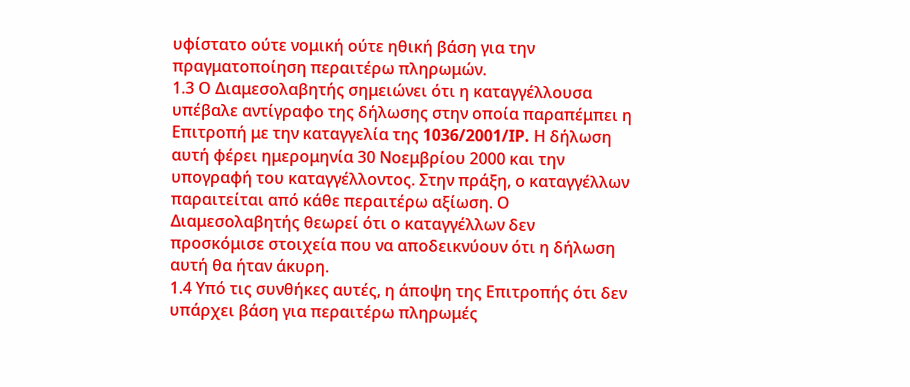υφίστατο ούτε νομική ούτε ηθική βάση για την πραγματοποίηση περαιτέρω πληρωμών.
1.3 Ο Διαμεσολαβητής σημειώνει ότι η καταγγέλλουσα υπέβαλε αντίγραφο της δήλωσης στην οποία παραπέμπει η Επιτροπή με την καταγγελία της 1036/2001/IP. Η δήλωση αυτή φέρει ημερομηνία 30 Νοεμβρίου 2000 και την υπογραφή του καταγγέλλοντος. Στην πράξη, ο καταγγέλλων παραιτείται από κάθε περαιτέρω αξίωση. Ο Διαμεσολαβητής θεωρεί ότι ο καταγγέλλων δεν προσκόμισε στοιχεία που να αποδεικνύουν ότι η δήλωση αυτή θα ήταν άκυρη.
1.4 Υπό τις συνθήκες αυτές, η άποψη της Επιτροπής ότι δεν υπάρχει βάση για περαιτέρω πληρωμές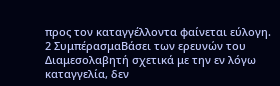προς τον καταγγέλλοντα φαίνεται εύλογη.
2 ΣυμπέρασμαΒάσει των ερευνών του Διαμεσολαβητή σχετικά με την εν λόγω καταγγελία, δεν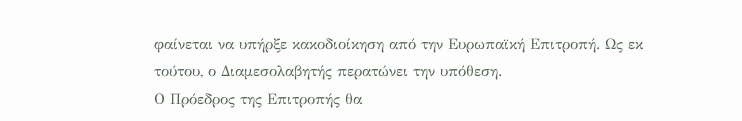φαίνεται να υπήρξε κακοδιοίκηση από την Ευρωπαϊκή Επιτροπή. Ως εκ τούτου, ο Διαμεσολαβητής περατώνει την υπόθεση.
Ο Πρόεδρος της Επιτροπής θα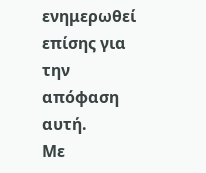ενημερωθεί επίσης για την απόφαση αυτή.
Με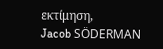εκτίμηση,
Jacob SÖDERMAN